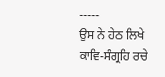-----
ਉਸ ਨੇ ਹੇਠ ਲਿਖੇ ਕਾਵਿ-ਸੰਗ੍ਰਹਿ ਰਚੇ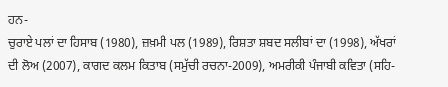ਹਨ-
ਚੁਰਾਏ ਪਲਾਂ ਦਾ ਹਿਸਾਬ (1980), ਜ਼ਖ਼ਮੀ ਪਲ (1989), ਰਿਸ਼ਤਾ ਸ਼ਬਦ ਸਲੀਬਾਂ ਦਾ (1998), ਅੱਖਰਾਂ ਦੀ ਲੋਅ (2007), ਕਾਗਦ ਕਲਮ ਕਿਤਾਬ (ਸਮੁੱਚੀ ਰਚਨਾ-2009), ਅਮਰੀਕੀ ਪੰਜਾਬੀ ਕਵਿਤਾ (ਸਹਿ-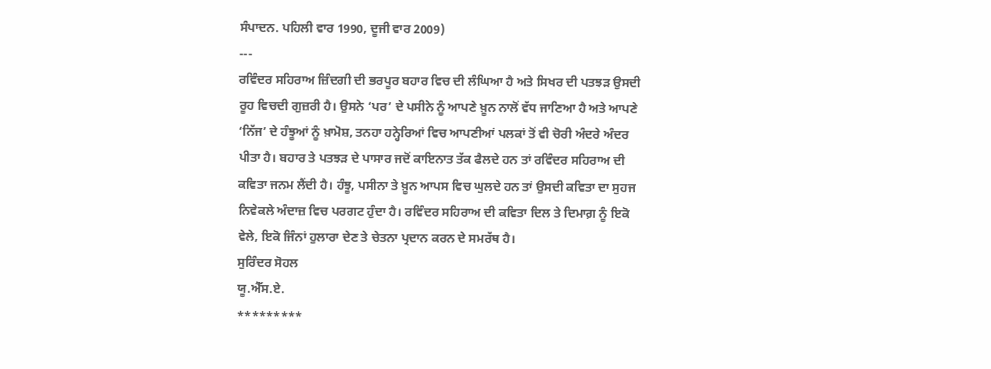ਸੰਪਾਦਨ. ਪਹਿਲੀ ਵਾਰ 1990, ਦੂਜੀ ਵਾਰ 2009)
---
ਰਵਿੰਦਰ ਸਹਿਰਾਅ ਜ਼ਿੰਦਗੀ ਦੀ ਭਰਪੂਰ ਬਹਾਰ ਵਿਚ ਦੀ ਲੰਘਿਆ ਹੈ ਅਤੇ ਸਿਖਰ ਦੀ ਪਤਝੜ ਉਸਦੀ ਰੂਹ ਵਿਚਦੀ ਗੁਜ਼ਰੀ ਹੈ। ਉਸਨੇ ‘ਪਰ’ ਦੇ ਪਸੀਨੇ ਨੂੰ ਆਪਣੇ ਖ਼ੂਨ ਨਾਲੋਂ ਵੱਧ ਜਾਣਿਆ ਹੈ ਅਤੇ ਆਪਣੇ ‘ਨਿੱਜ’ ਦੇ ਹੰਝੂਆਂ ਨੂੰ ਖ਼ਾਮੋਸ਼, ਤਨਹਾ ਹਨ੍ਹੇਰਿਆਂ ਵਿਚ ਆਪਣੀਆਂ ਪਲਕਾਂ ਤੋਂ ਵੀ ਚੋਰੀ ਅੰਦਰੇ ਅੰਦਰ ਪੀਤਾ ਹੈ। ਬਹਾਰ ਤੇ ਪਤਝੜ ਦੇ ਪਾਸਾਰ ਜਦੋਂ ਕਾਇਨਾਤ ਤੱਕ ਫੈਲਦੇ ਹਨ ਤਾਂ ਰਵਿੰਦਰ ਸਹਿਰਾਅ ਦੀ ਕਵਿਤਾ ਜਨਮ ਲੈਂਦੀ ਹੈ। ਹੰਝੂ, ਪਸੀਨਾ ਤੇ ਖ਼ੂਨ ਆਪਸ ਵਿਚ ਘੁਲਦੇ ਹਨ ਤਾਂ ਉਸਦੀ ਕਵਿਤਾ ਦਾ ਸੁਹਜ ਨਿਵੇਕਲੇ ਅੰਦਾਜ਼ ਵਿਚ ਪਰਗਟ ਹੁੰਦਾ ਹੈ। ਰਵਿੰਦਰ ਸਹਿਰਾਅ ਦੀ ਕਵਿਤਾ ਦਿਲ ਤੇ ਦਿਮਾਗ਼ ਨੂੰ ਇਕੋ ਵੇਲੇ, ਇਕੋ ਜਿੰਨਾਂ ਹੁਲਾਰਾ ਦੇਣ ਤੇ ਚੇਤਨਾ ਪ੍ਰਦਾਨ ਕਰਨ ਦੇ ਸਮਰੱਥ ਹੈ।
ਸੁਰਿੰਦਰ ਸੋਹਲ
ਯੂ.ਐੱਸ.ਏ.
*********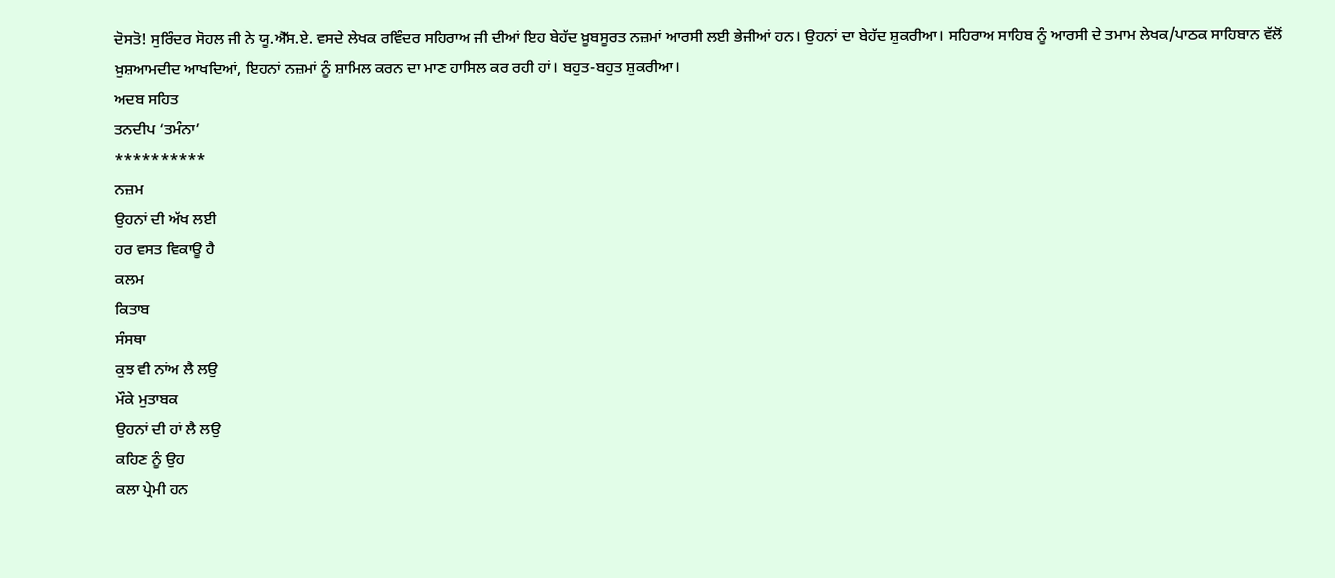ਦੋਸਤੋ! ਸੁਰਿੰਦਰ ਸੋਹਲ ਜੀ ਨੇ ਯੂ.ਐੱਸ.ਏ. ਵਸਦੇ ਲੇਖਕ ਰਵਿੰਦਰ ਸਹਿਰਾਅ ਜੀ ਦੀਆਂ ਇਹ ਬੇਹੱਦ ਖ਼ੂਬਸੂਰਤ ਨਜ਼ਮਾਂ ਆਰਸੀ ਲਈ ਭੇਜੀਆਂ ਹਨ। ਉਹਨਾਂ ਦਾ ਬੇਹੱਦ ਸ਼ੁਕਰੀਆ। ਸਹਿਰਾਅ ਸਾਹਿਬ ਨੂੰ ਆਰਸੀ ਦੇ ਤਮਾਮ ਲੇਖਕ/ਪਾਠਕ ਸਾਹਿਬਾਨ ਵੱਲੋਂ ਖ਼ੁਸ਼ਆਮਦੀਦ ਆਖਦਿਆਂ, ਇਹਨਾਂ ਨਜ਼ਮਾਂ ਨੂੰ ਸ਼ਾਮਿਲ ਕਰਨ ਦਾ ਮਾਣ ਹਾਸਿਲ ਕਰ ਰਹੀ ਹਾਂ। ਬਹੁਤ-ਬਹੁਤ ਸ਼ੁਕਰੀਆ।
ਅਦਬ ਸਹਿਤ
ਤਨਦੀਪ ‘ਤਮੰਨਾ’
**********
ਨਜ਼ਮ
ਉਹਨਾਂ ਦੀ ਅੱਖ ਲਈ
ਹਰ ਵਸਤ ਵਿਕਾਊ ਹੈ
ਕਲਮ
ਕਿਤਾਬ
ਸੰਸਥਾ
ਕੁਝ ਵੀ ਨਾਂਅ ਲੈ ਲਉ
ਮੌਕੇ ਮੁਤਾਬਕ
ਉਹਨਾਂ ਦੀ ਹਾਂ ਲੈ ਲਉ
ਕਹਿਣ ਨੂੰ ਉਹ
ਕਲਾ ਪ੍ਰੇਮੀ ਹਨ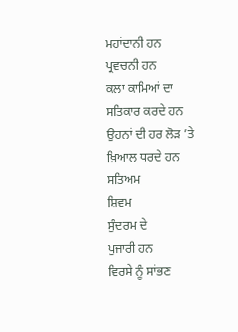ਮਹਾਂਦਾਨੀ ਹਨ
ਪ੍ਰਵਚਨੀ ਹਨ
ਕਲਾ ਕਾਮਿਆਂ ਦਾ
ਸਤਿਕਾਰ ਕਰਦੇ ਹਨ
ਉਹਨਾਂ ਦੀ ਹਰ ਲੋੜ ’ਤੇ
ਖ਼ਿਆਲ ਧਰਦੇ ਹਨ
ਸਤਿਅਮ
ਸ਼ਿਵਮ
ਸੁੰਦਰਮ ਦੇ
ਪੁਜਾਰੀ ਹਨ
ਵਿਰਸੇ ਨੂੰ ਸਾਂਭਣ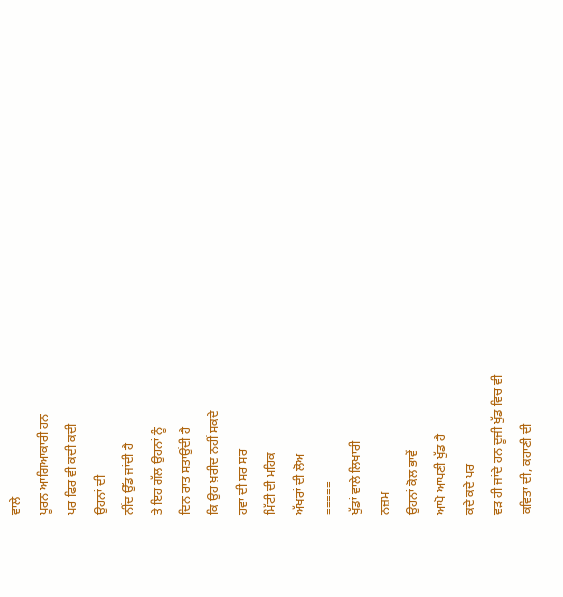ਵਾਲੇ
ਪੂਰਨ ਆਗਿਆਕਾਰੀ ਹਨ
ਪਰ ਫਿਰ ਵੀ ਕਦੀ ਕਦੀ
ਉਹਨਾਂ ਦੀ
ਨੀਂਦ ਉੱਡ ਜਾਂਦੀ ਹੈ
ਤੇ ਇਹ ਗੱਲ ਉਹਨਾਂ ਨੂੰ
ਦਿਨ ਰਾਤ ਸਤਾਉਂਦੀ ਹੈ
ਕਿ ਉਹ ਖ਼ਰੀਦ ਨਹੀਂ ਸਕਦੇ
ਹਵਾ ਦੀ ਸਰ ਸਰ
ਮਿੱਟੀ ਦੀ ਮਹਿਕ
ਅੱਖਰਾਂ ਦੀ ਲੋਅ
=====
ਖੁੱਡਾਂ ਵਾਲੇ ਲਿਖਾਰੀ
ਨਜ਼ਮ
ਉਹਨਾਂ ਕੋਲ ਭਾਵੇਂ
ਆਪੋ ਆਪਣੀ ਖੁੱਡ ਹੈ
ਕਦੇ ਕਦੇ ਪਰ
ਵੜ ਹੀ ਜਾਂਦੇ ਹਨ ਦੂਜੀ ਖੁੱਡ ਵਿਚ ਵੀ
ਕਵਿਤਾ ਦੀ, ਕਹਾਣੀ ਦੀ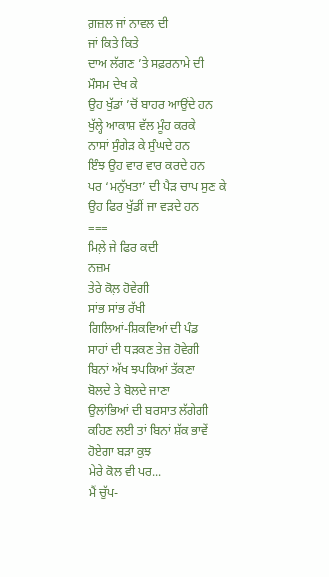ਗ਼ਜ਼ਲ ਜਾਂ ਨਾਵਲ ਦੀ
ਜਾਂ ਕਿਤੇ ਕਿਤੇ
ਦਾਅ ਲੱਗਣ ’ਤੇ ਸਫ਼ਰਨਾਮੇ ਦੀ
ਮੌਸਮ ਦੇਖ ਕੇ
ਉਹ ਖੁੱਡਾਂ ’ਚੋਂ ਬਾਹਰ ਆਉਂਦੇ ਹਨ
ਖੁੱਲ੍ਹੇ ਆਕਾਸ਼ ਵੱਲ ਮੂੰਹ ਕਰਕੇ
ਨਾਸਾਂ ਸੁੰਗੇੜ ਕੇ ਸੁੰਘਦੇ ਹਨ
ਇੰਝ ਉਹ ਵਾਰ ਵਾਰ ਕਰਦੇ ਹਨ
ਪਰ ‘ਮਨੁੱਖਤਾ’ ਦੀ ਪੈੜ ਚਾਪ ਸੁਣ ਕੇ
ਉਹ ਫਿਰ ਖੁੱਡੀਂ ਜਾ ਵੜਦੇ ਹਨ
===
ਮਿਲ਼ੇ ਜੇ ਫਿਰ ਕਦੀ
ਨਜ਼ਮ
ਤੇਰੇ ਕੋਲ਼ ਹੋਵੇਗੀ
ਸਾਂਭ ਸਾਂਭ ਰੱਖੀ
ਗਿਲਿਆਂ-ਸ਼ਿਕਵਿਆਂ ਦੀ ਪੰਡ
ਸਾਹਾਂ ਦੀ ਧੜਕਣ ਤੇਜ਼ ਹੋਵੇਗੀ
ਬਿਨਾਂ ਅੱਖ ਝਪਕਿਆਂ ਤੱਕਣਾ
ਬੋਲਦੇ ਤੇ ਬੋਲਦੇ ਜਾਣਾ
ਉਲਾਂਭਿਆਂ ਦੀ ਬਰਸਾਤ ਲੱਗੇਗੀ
ਕਹਿਣ ਲਈ ਤਾਂ ਬਿਨਾਂ ਸ਼ੱਕ ਭਾਵੇਂ
ਹੋਏਗਾ ਬੜਾ ਕੁਝ
ਮੇਰੇ ਕੋਲ ਵੀ ਪਰ...
ਮੈਂ ਚੁੱਪ-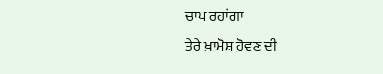ਚਾਪ ਰਹਾਂਗਾ
ਤੇਰੇ ਖ਼ਾਮੋਸ਼ ਹੋਵਣ ਦੀ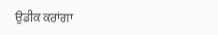ਉਡੀਕ ਕਰਾਂਗਾ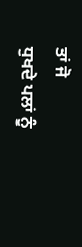ਤਾਂ ਜੋ
ਧੁਖਦੇ ਪਲਾਂ ਨੂੰ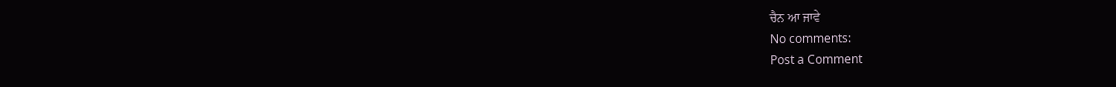ਚੈਨ ਆ ਜਾਵੇ
No comments:
Post a Comment